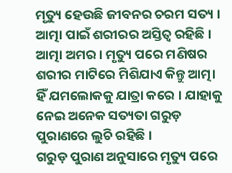ମୃତ୍ୟୁ ହେଉଛି ଜୀବନର ଚରମ ସତ୍ୟ । ଆତ୍ମା ପାଇଁ ଶରୀରର ଅସ୍ତିତ୍ବ ରହିଛି । ଆତ୍ମା ଅମର । ମୃତ୍ୟୁ ପରେ ମଣିଷର ଶରୀର ମାଟିରେ ମିଶିଯାଏ କିନ୍ତୁ ଆତ୍ମା ହିଁ ଯମଲୋକକୁ ଯାତ୍ରା କରେ । ଯାହାକୁ ନେଇ ଅନେକ ସତ୍ୟତା ଗରୁଡ଼ ପୁରାଣରେ ଲୁଚି ରହିଛି ।
ଗରୁଡ଼ ପୁରାଣ ଅନୁସାରେ ମୃତ୍ୟୁ ପରେ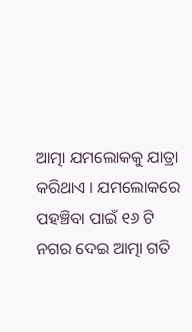ଆତ୍ମା ଯମଲୋକକୁ ଯାତ୍ରା କରିଥାଏ । ଯମଲୋକରେ ପହଞ୍ଚିବା ପାଇଁ ୧୬ ଟି ନଗର ଦେଇ ଆତ୍ମା ଗତି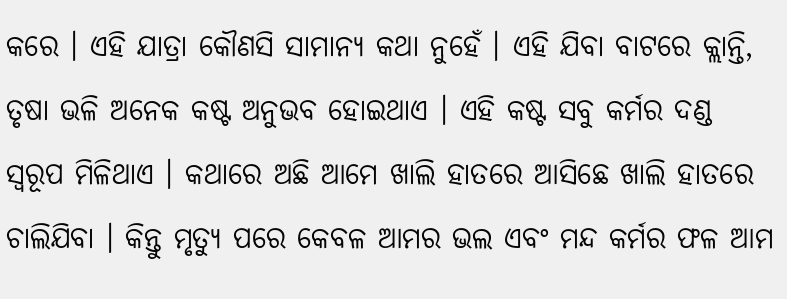କରେ । ଏହି ଯାତ୍ରା କୌଣସି ସାମାନ୍ୟ କଥା ନୁହେଁ । ଏହି ଯିବା ବାଟରେ କ୍ଲାନ୍ତି, ତୃଷା ଭଳି ଅନେକ କଷ୍ଟ ଅନୁଭବ ହୋଇଥାଏ । ଏହି କଷ୍ଟ ସବୁ କର୍ମର ଦଣ୍ଡ ସ୍ବରୂପ ମିଳିଥାଏ । କଥାରେ ଅଛି ଆମେ ଖାଲି ହାତରେ ଆସିଛେ ଖାଲି ହାତରେ ଚାଲିଯିବା । କିନ୍ତୁ ମୃତ୍ୟୁ ପରେ କେବଳ ଆମର ଭଲ ଏବଂ ମନ୍ଦ କର୍ମର ଫଳ ଆମ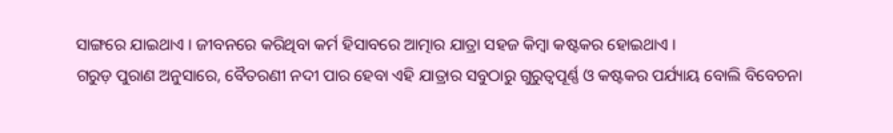ସାଙ୍ଗରେ ଯାଇଥାଏ । ଜୀବନରେ କରିଥିବା କର୍ମ ହିସାବରେ ଆତ୍ମାର ଯାତ୍ରା ସହଜ କିମ୍ବା କଷ୍ଟକର ହୋଇଥାଏ ।
ଗରୁଡ଼ ପୁରାଣ ଅନୁସାରେ, ବୈତରଣୀ ନଦୀ ପାର ହେବା ଏହି ଯାତ୍ରାର ସବୁଠାରୁ ଗୁରୁତ୍ବପୂର୍ଣ୍ଣ ଓ କଷ୍ଟକର ପର୍ଯ୍ୟାୟ ବୋଲି ବିବେଚନା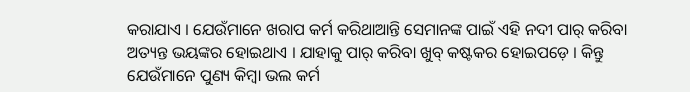କରାଯାଏ । ଯେଉଁମାନେ ଖରାପ କର୍ମ କରିଥାଆନ୍ତି ସେମାନଙ୍କ ପାଇଁ ଏହି ନଦୀ ପାର୍ କରିବା ଅତ୍ୟନ୍ତ ଭୟଙ୍କର ହୋଇଥାଏ । ଯାହାକୁ ପାର୍ କରିବା ଖୁବ୍ କଷ୍ଟକର ହୋଇପଡ଼େ । କିନ୍ତୁ ଯେଉଁମାନେ ପୁଣ୍ୟ କିମ୍ବା ଭଲ କର୍ମ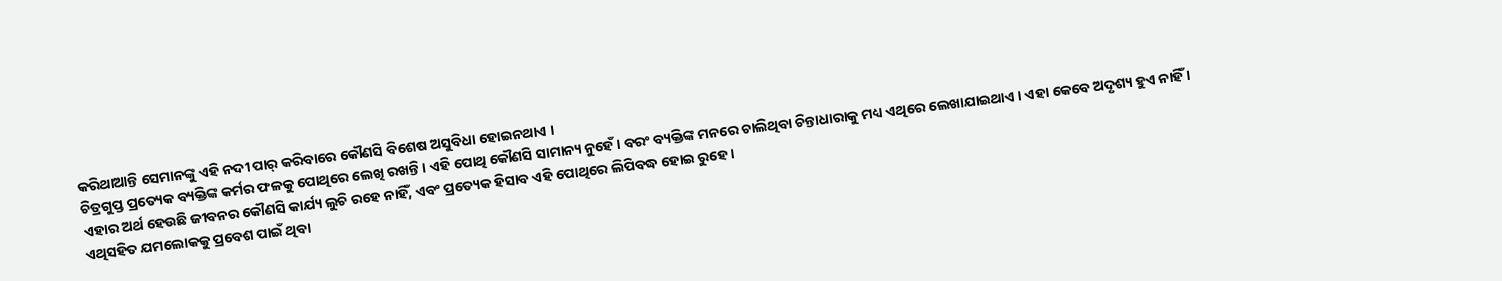କରିଥାଆନ୍ତି ସେମାନଙ୍କୁ ଏହି ନଦୀ ପାର୍ କରିବାରେ କୌଣସି ବିଶେଷ ଅସୁବିଧା ହୋଇନଥାଏ ।
ଚିତ୍ରଗୁପ୍ତ ପ୍ରତ୍ୟେକ ବ୍ୟକ୍ତିଙ୍କ କର୍ମର ଫଳକୁ ପୋଥିରେ ଲେଖି ରଖନ୍ତି । ଏହି ପୋଥି କୌଣସି ସାମାନ୍ୟ ନୁହେଁ । ବରଂ ବ୍ୟକ୍ତିଙ୍କ ମନରେ ଚାଲିଥିବା ଚିନ୍ତାଧାରାକୁ ମଧ୍ୟ ଏଥିରେ ଲେଖାଯାଇଥାଏ । ଏହା କେବେ ଅଦୃଶ୍ୟ ହୁଏ ନାହିଁ । ଏହାର ଅର୍ଥ ହେଉଛି ଜୀବନର କୌଣସି କାର୍ଯ୍ୟ ଲୁଚି ରହେ ନାହିଁ, ଏବଂ ପ୍ରତ୍ୟେକ ହିସାବ ଏହି ପୋଥିରେ ଲିପିବଦ୍ଧ ହୋଇ ରୁହେ ।
ଏଥିସହିତ ଯମଲୋକକୁ ପ୍ରବେଶ ପାଇଁ ଥିବା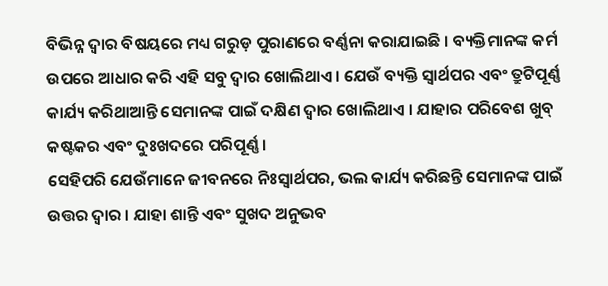ବିଭିନ୍ନ ଦ୍ବାର ବିଷୟରେ ମଧ୍ୟ ଗରୁଡ଼ ପୁରାଣରେ ବର୍ଣ୍ଣନା କରାଯାଇଛି । ବ୍ୟକ୍ତିମାନଙ୍କ କର୍ମ ଉପରେ ଆଧାର କରି ଏହି ସବୁ ଦ୍ବାର ଖୋଲିଥାଏ । ଯେଉଁ ବ୍ୟକ୍ତି ସ୍ବାର୍ଥପର ଏବଂ ତ୍ରୁଟିପୂର୍ଣ୍ଣ କାର୍ଯ୍ୟ କରିଥାଆନ୍ତି ସେମାନଙ୍କ ପାଇଁ ଦକ୍ଷିଣ ଦ୍ବାର ଖୋଲିଥାଏ । ଯାହାର ପରିବେଶ ଖୁବ୍ କଷ୍ଟକର ଏବଂ ଦୁଃଖଦରେ ପରିପୂର୍ଣ୍ଣ ।
ସେହିପରି ଯେଉଁମାନେ ଜୀବନରେ ନିଃସ୍ୱାର୍ଥପର, ଭଲ କାର୍ଯ୍ୟ କରିଛନ୍ତି ସେମାନଙ୍କ ପାଇଁ ଉତ୍ତର ଦ୍ବାର । ଯାହା ଶାନ୍ତି ଏବଂ ସୁଖଦ ଅନୁଭବ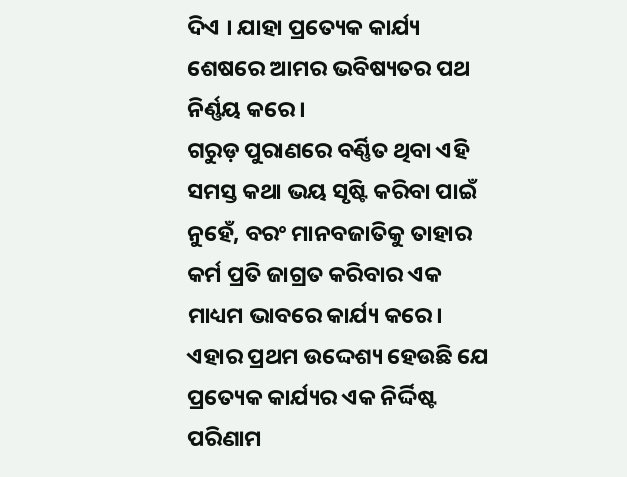ଦିଏ । ଯାହା ପ୍ରତ୍ୟେକ କାର୍ଯ୍ୟ ଶେଷରେ ଆମର ଭବିଷ୍ୟତର ପଥ ନିର୍ଣ୍ଣୟ କରେ ।
ଗରୁଡ଼ ପୁରାଣରେ ବର୍ଣ୍ଣିତ ଥିବା ଏହି ସମସ୍ତ କଥା ଭୟ ସୃଷ୍ଟି କରିବା ପାଇଁ ନୁହେଁ, ବରଂ ମାନବଜାତିକୁ ତାହାର କର୍ମ ପ୍ରତି ଜାଗ୍ରତ କରିବାର ଏକ ମାଧ୍ୟମ ଭାବରେ କାର୍ଯ୍ୟ କରେ। ଏହାର ପ୍ରଥମ ଉଦ୍ଦେଶ୍ୟ ହେଉଛି ଯେ ପ୍ରତ୍ୟେକ କାର୍ଯ୍ୟର ଏକ ନିର୍ଦ୍ଦିଷ୍ଟ ପରିଣାମ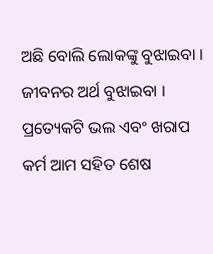ଅଛି ବୋଲି ଲୋକଙ୍କୁ ବୁଝାଇବା । ଜୀବନର ଅର୍ଥ ବୁଝାଇବା । ପ୍ରତ୍ୟେକଟି ଭଲ ଏବଂ ଖରାପ କର୍ମ ଆମ ସହିତ ଶେଷ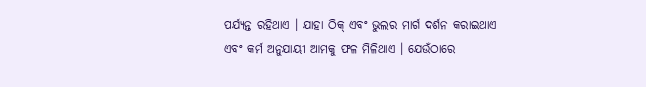ପର୍ଯ୍ୟନ୍ତ ରହିଥାଏ । ଯାହା ଠିକ୍ ଏବଂ ଭୁଲର ମାର୍ଗ ଦର୍ଶନ କରାଇଥାଏ ଏବଂ କର୍ମ ଅନୁଯାୟୀ ଆମକୁ ଫଳ ମିଳିଥାଏ । ଯେଉଁଠାରେ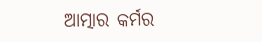ଆତ୍ମାର କର୍ମର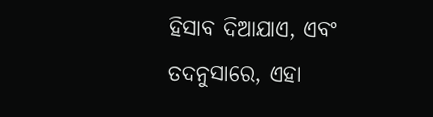ହିସାବ ଦିଆଯାଏ, ଏବଂ ତଦନୁସାରେ, ଏହା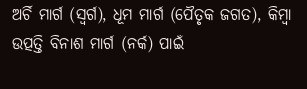ଅର୍ଚି ମାର୍ଗ (ସ୍ୱର୍ଗ), ଧୂମ ମାର୍ଗ (ପୈତୃକ ଜଗତ), କିମ୍ବା ଉତ୍ପତ୍ତି ବିନାଶ ମାର୍ଗ (ନର୍କ) ପାଇଁ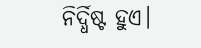ନିର୍ଦ୍ଧିଷ୍ଟ ହୁଏ।